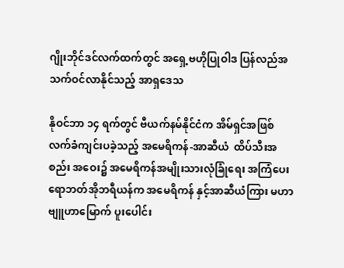ဂျိုးဘိုင်ဒင်လက်ထက်တွင် အရှေ့ဗဟိုပြုဝါဒ ပြန်လည်အသက်ဝင်လာနိုင်သည့် အာရှဒေသ

နိုဝင်ဘာ ၁၄ ရက်တွင် ဗီယက်နမ်နိုင်ငံက အိမ်ရှင်အဖြစ် လက်ခံကျင်းပခဲ့သည့် အမေရိကန်-အာဆီယံ  ထိပ်သီးအစည်း အဝေး၌ အမေရိကန်အမျိုးသားလုံခြုံရေး အကြံပေး ရောဘတ်အိုဘရီယန်က အမေရိကန် နှင့်အာဆီယံကြား မဟာဗျူဟာမြောက် ပူးပေါင်း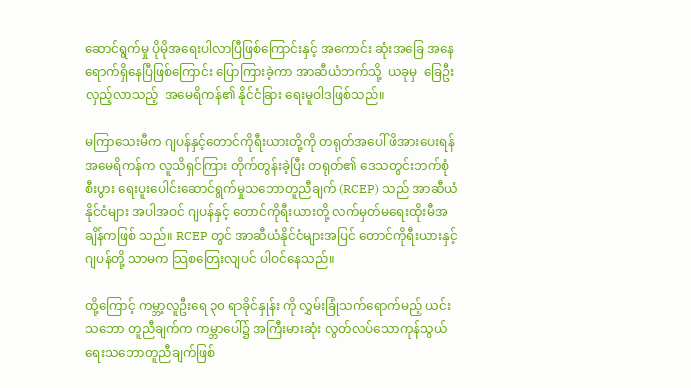ဆောင်ရွက်မှု ပိုမိုအရေးပါလာပြီဖြစ်ကြောင်းနှင့် အကောင်း ဆုံးအခြေ အနေရောက်ရှိနေပြီဖြစ်ကြောင်း ပြောကြားခဲ့ကာ အာဆီယံဘက်သို့  ယခုမှ  ခြေဦး လှည့်လာသည့်  အမေရိကန်၏ နိုင်ငံခြား ရေးမူဝါဒဖြစ်သည်။

မကြာသေးမီက ဂျပန်နှင့်တောင်ကိုရီးယားတို့ကို တရုတ်အပေါ် ဖိအားပေးရန် အမေရိကန်က လူသိရှင်ကြား တိုက်တွန်းခဲ့ပြီး တရုတ်၏ ဒေသတွင်းဘက်စုံစီးပွား ရေးပူးပေါင်းဆောင်ရွက်မှုသဘောတူညီချက် (RCEP) သည် အာဆီယံနိုင်ငံများ အပါအဝင် ဂျပန်နှင့် တောင်ကိုရီးယားတို့ လက်မှတ်မရေးထိုးမီအချိန်ကဖြစ် သည်။ RCEP တွင် အာဆီယံနိုင်ငံများအပြင် တောင်ကိုရီးယားနှင့်ဂျပန်တို့ သာမက သြစတြေးလျပင် ပါဝင်နေသည်။

ထို့ကြောင့် ကမ္ဘာ့လူဦးရေ ၃၀ ရာခိုင်နှုန်း ကို လွှမ်းခြုံသက်ရောက်မည့် ယင်းသဘော တူညီချက်က ကမ္ဘာပေါ်၌ အကြီးမားဆုံး လွတ်လပ်သောကုန်သွယ်ရေးသဘောတူညီချက်ဖြစ်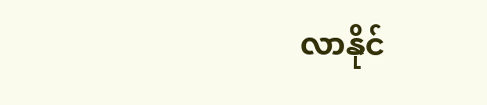လာနိုင်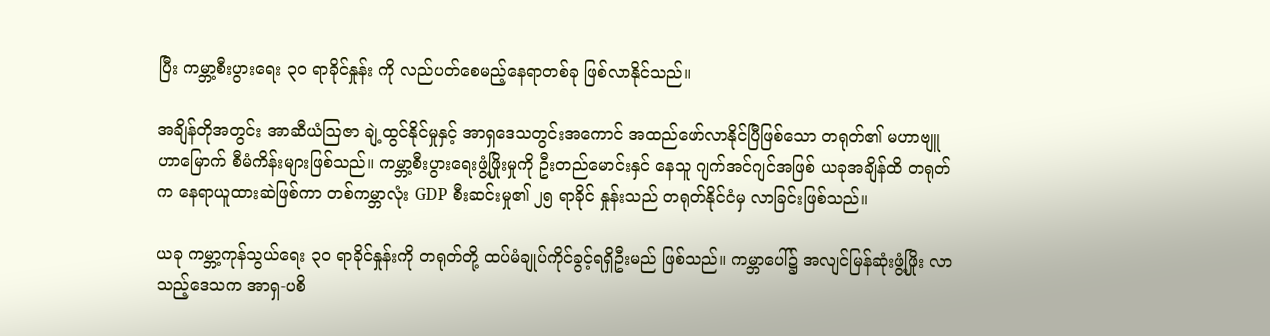ပြီး ကမ္ဘာ့စီးပွားရေး ၃၀ ရာခိုင်နှုန်း ကို လည်ပတ်စေမည့်နေရာတစ်ခု ဖြစ်လာနိုင်သည်။

အချိန်တိုအတွင်း အာဆီယံသြဇာ ချဲ့ထွင်နိုင်မှုနှင့် အာရှဒေသတွင်းအကောင် အထည်ဖော်လာနိုင်ပြီဖြစ်သော တရုတ်၏ မဟာဗျူဟာမြောက် စီမံကိန်းများဖြစ်သည်။ ကမ္ဘာ့စီးပွားရေးဖွံ့ဖြိုးမှုကို ဦးတည်မောင်းနှင် နေသူ ဂျက်အင်ဂျင်အဖြစ် ယခုအချိန်ထိ တရုတ်က နေရာယူထားဆဲဖြစ်ကာ တစ်ကမ္ဘာလုံး GDP စီးဆင်းမှု၏ ၂၅ ရာခိုင် နှုန်းသည် တရုတ်နိုင်ငံမှ လာခြင်းဖြစ်သည်။

ယခု ကမ္ဘာ့ကုန်သွယ်ရေး ၃၀ ရာခိုင်နှုန်းကို တရုတ်တို့ ထပ်မံချုပ်ကိုင်ခွင့်ရရှိဦးမည် ဖြစ်သည်။ ကမ္ဘာပေါ်၌ အလျင်မြန်ဆုံးဖွံ့ဖြိုး လာသည့်ဒေသက အာရှ-ပစိ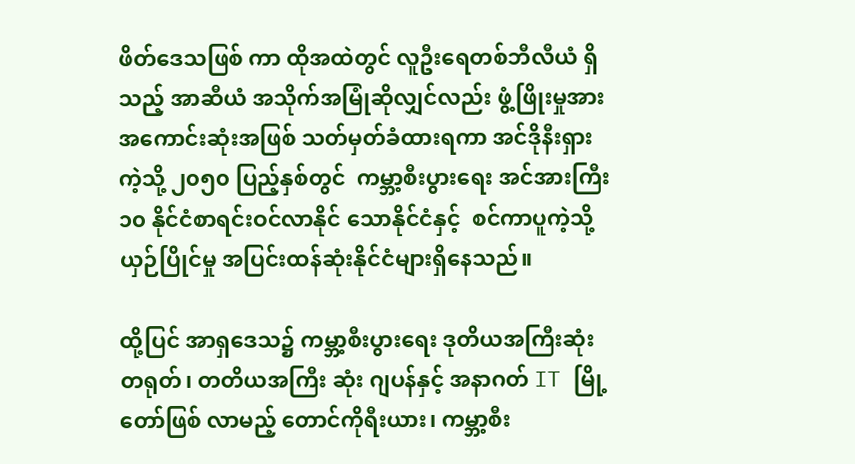ဖိတ်ဒေသဖြစ် ကာ ထိုအထဲတွင် လူဦးရေတစ်ဘီလီယံ ရှိသည့် အာဆီယံ အသိုက်အမြုံဆိုလျှင်လည်း ဖွံ့ဖြိုးမှုအားအကောင်းဆုံးအဖြစ် သတ်မှတ်ခံထားရကာ အင်ဒိုနီးရှားကဲ့သို့ ၂၀၅၀ ပြည့်နှစ်တွင်  ကမ္ဘာ့စီးပွားရေး အင်အားကြီး ၁၀ နိုင်ငံစာရင်းဝင်လာနိုင် သောနိုင်ငံနှင့်  စင်ကာပူကဲ့သို့ ယှဉ်ပြိုင်မှု အပြင်းထန်ဆုံးနိုင်ငံများရှိနေသည်။

ထို့ပြင် အာရှဒေသ၌ ကမ္ဘာ့စီးပွားရေး ဒုတိယအကြီးဆုံး တရုတ်၊ တတိယအကြီး ဆုံး ဂျပန်နှင့် အနာဂတ် IT မြို့တော်ဖြစ် လာမည့် တောင်ကိုရီးယား၊ ကမ္ဘာ့စီး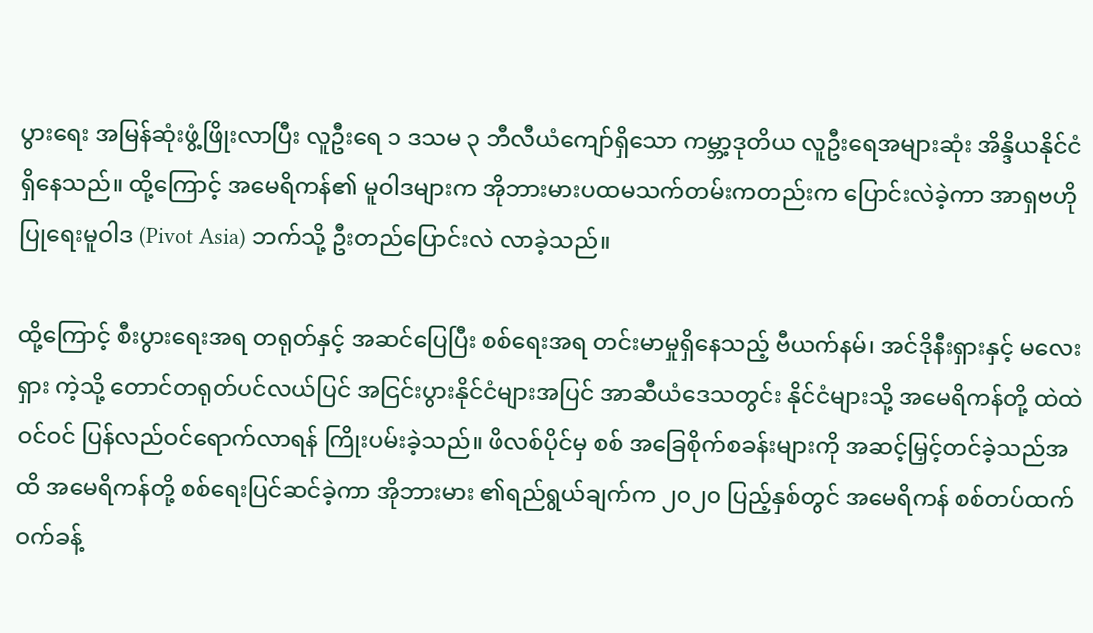ပွားရေး အမြန်ဆုံးဖွံ့ဖြိုးလာပြီး လူဦးရေ ၁ ဒသမ ၃ ဘီလီယံကျော်ရှိသော ကမ္ဘာ့ဒုတိယ လူဦးရေအများဆုံး အိန္ဒိယနိုင်ငံရှိနေသည်။ ထို့ကြောင့် အမေရိကန်၏ မူဝါဒများက အိုဘားမားပထမသက်တမ်းကတည်းက ပြောင်းလဲခဲ့ကာ အာရှဗဟိုပြုရေးမူဝါဒ (Pivot Asia) ဘက်သို့ ဦးတည်ပြောင်းလဲ လာခဲ့သည်။

ထို့ကြောင့် စီးပွားရေးအရ တရုတ်နှင့် အဆင်ပြေပြီး စစ်ရေးအရ တင်းမာမှုရှိနေသည့် ဗီယက်နမ်၊ အင်ဒိုနီးရှားနှင့် မလေးရှား ကဲ့သို့ တောင်တရုတ်ပင်လယ်ပြင် အငြင်းပွားနိုင်ငံများအပြင် အာဆီယံဒေသတွင်း နိုင်ငံများသို့ အမေရိကန်တို့ ထဲထဲဝင်ဝင် ပြန်လည်ဝင်ရောက်လာရန် ကြိုးပမ်းခဲ့သည်။ ဖိလစ်ပိုင်မှ စစ် အခြေစိုက်စခန်းများကို အဆင့်မြှင့်တင်ခဲ့သည်အထိ အမေရိကန်တို့ စစ်ရေးပြင်ဆင်ခဲ့ကာ အိုဘားမား ၏ရည်ရွယ်ချက်က ၂၀၂၀ ပြည့်နှစ်တွင် အမေရိကန် စစ်တပ်ထက်ဝက်ခန့်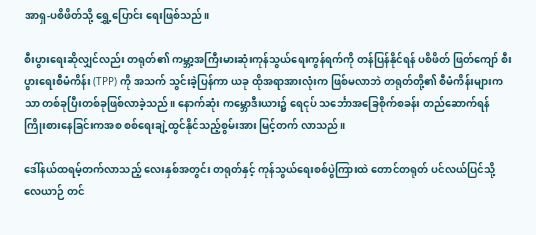အာရှ-ပစိဖိတ်သို့ ရွှေ့ပြောင်း ရေးဖြစ်သည်။

စီးပွားရေးဆိုလျှင်လည်း တရုတ်၏ ကမ္ဘာ့အကြီးမားဆုံးကုန်သွယ်ရေးကွန်ရက်ကို တန်ပြန်နိုင်ရန် ပစိဖိတ် ဖြတ်ကျော် စီးပွားရေးစီမံကိန်း (TPP) ကို အသက် သွင်းခဲ့ပြန်ကာ ယခု ထိုအရာအားလုံးက ဖြစ်မလာဘဲ တရုတ်တို့၏ စီမံကိန်းများကသာ တစ်ခုပြီးတစ်ခုဖြစ်လာခဲ့သည်။ နောက်ဆုံး ကမ္ဘောဒီးယား၌ ရေငုပ် သင်္ဘောအခြေစိုက်စခန်း တည်ဆောက်ရန် ကြိုးစားနေခြင်းကအစ စစ်ရေးချဲ့ထွင်နိုင်သည့်စွမ်းအား မြင့်တက် လာသည်။

ဒေါ်နယ်ထရမ့်တက်လာသည့် လေးနှစ်အတွင်း တရုတ်နှင့် ကုန်သွယ်ရေးစစ်ပွဲကြားထဲ တောင်တရုတ် ပင်လယ်ပြင်သို့ လေယာဉ် တင်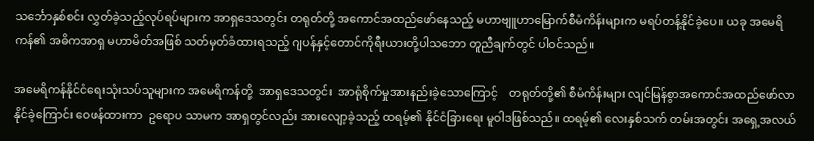သင်္ဘောနှစ်စင်း လွှတ်ခဲ့သည့်လုပ်ရပ်များက အာရှဒေသတွင်း တရုတ်တို့ အကောင်အထည်ဖော်နေသည့် မဟာဗျူဟာမြောက်စီမံကိန်းများက မရပ်တန့်နိုင်ခဲ့ပေ။ ယခု အမေရိကန်၏ အဓိကအာရှ မဟာမိတ်အဖြစ် သတ်မှတ်ခံထားရသည့် ဂျပန်နှင့်တောင်ကိုရီးယားတို့ပါသဘော တူညီချက်တွင် ပါဝင်သည်။

အမေရိကန်နိုင်ငံရေးသုံးသပ်သူများက အမေရိကန်တို့  အာရှဒေသတွင်း  အာရုံစိုက်မှုအားနည်းခဲ့သောကြောင့်    တရုတ်တို့၏ စီမံကိန်းများ လျင်မြန်စွာအကောင်အထည်ဖော်လာနိုင်ခဲ့ကြောင်း ဝေဖန်ထားကာ  ဥရောပ သာမက အာရှတွင်လည်း အားလျော့ခဲ့သည့် ထရမ့်၏ နိုင်ငံခြားရေး မူဝါဒဖြစ်သည်။ ထရမ့်၏ လေးနှစ်သက် တမ်းအတွင်း အရှေ့အလယ်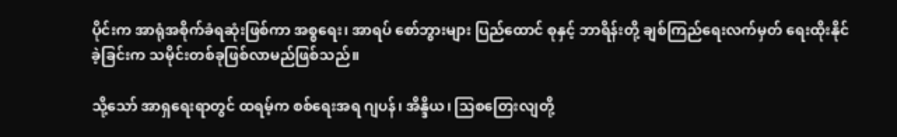ပိုင်းက အာရုံအစိုက်ခံရဆုံးဖြစ်ကာ အစ္စရေး၊ အာရပ် စော်ဘွားများ ပြည်ထောင် စုနှင့် ဘာရိန်းတို့ ချစ်ကြည်ရေးလက်မှတ် ရေးထိုးနိုင်ခဲ့ခြင်းက သမိုင်းတစ်ခုဖြစ်လာမည်ဖြစ်သည်။

သို့သော် အာရှရေးရာတွင် ထရမ့်က စစ်ရေးအရ ဂျပန်၊ အိန္ဒိယ၊ သြစတြေးလျတို့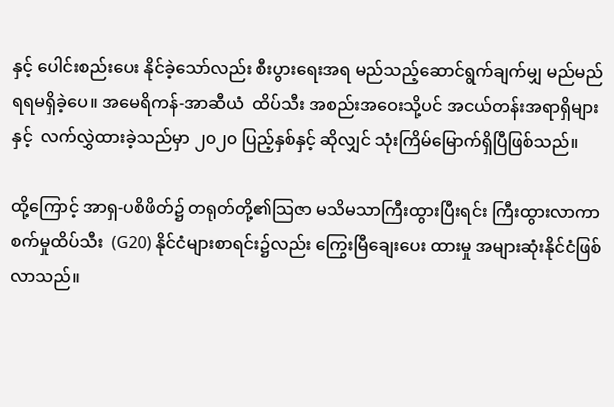နှင့် ပေါင်းစည်းပေး နိုင်ခဲ့သော်လည်း စီးပွားရေးအရ မည်သည့်ဆောင်ရွက်ချက်မျှ မည်မည်ရရမရှိခဲ့ပေ။ အမေရိကန်-အာဆီယံ  ထိပ်သီး အစည်းအဝေးသို့ပင် အငယ်တန်းအရာရှိများနှင့်  လက်လွှဲထားခဲ့သည်မှာ ၂၀၂၀ ပြည့်နှစ်နှင့် ဆိုလျှင် သုံးကြိမ်မြောက်ရှိပြီဖြစ်သည်။

ထို့ကြောင့် အာရှ-ပစိဖိတ်၌ တရုတ်တို့၏သြဇာ မသိမသာကြီးထွားပြီးရင်း ကြီးထွားလာကာ စက်မှုထိပ်သီး  (G20) နိုင်ငံများစာရင်း၌လည်း ကြွေးမြီချေးပေး ထားမှု အများဆုံးနိုင်ငံဖြစ်လာသည်။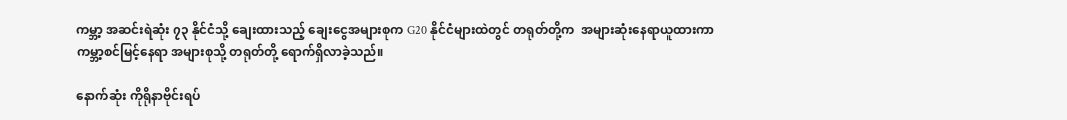ကမ္ဘာ့ အဆင်းရဲဆုံး ၇၃ နိုင်ငံသို့ ချေးထားသည့် ချေးငွေအများစုက G20 နိုင်ငံများထဲတွင် တရုတ်တို့က  အများဆုံးနေရာယူထားကာ ကမ္ဘာ့စင်မြင့်နေရာ အများစုသို့ တရုတ်တို့ ရောက်ရှိလာခဲ့သည်။

နောက်ဆုံး ကိုရိုနာဗိုင်းရပ်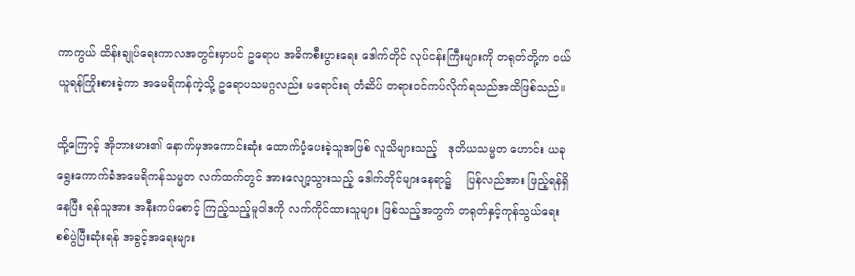ကာကွယ် ထိန်းချုပ်ရေးကာလအတွင်းမှာပင် ဥရောပ အဓိကစီးပွားရေး ဒေါက်တိုင် လုပ်ငန်းကြီးများကို တရုတ်တို့က ဝယ်ယူရန်ကြိုးစားခဲ့ကာ အမေရိကန်ကဲ့သို့ ဥရောပသမဂ္ဂလည်း မရောင်းရ တံဆိပ် တရားဝင်ကပ်လိုက်ရသည်အထိဖြစ်သည်။

ထို့ကြောင့် အိုဘားမား၏ နောက်မှအကောင်းဆုံး ထောက်ပံ့ပေးခဲ့သူအဖြစ် လူသိများသည့်   ဒုတိယသမ္မတ ဟောင်း ယခုရွေးကောက်ခံအမေရိကန်သမ္မတ လက်ထက်တွင် အားလျော့သွားသည့် ဒေါက်တိုင်များနေရာ၌    ပြန်လည်အား ဖြည့်ရန်ရှိနေပြီး ရန်သူအား အနီးကပ်စောင့် ကြည့်သည့်မူဝါဒကို လက်ကိုင်ထားသူများ ဖြစ်သည့်အတွက် တရုတ်နှင့်ကုန်သွယ်ရေး စစ်ပွဲပြီးဆုံးရန် အခွင့်အရေးများ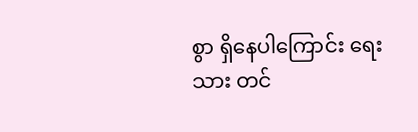စွာ ရှိနေပါကြောင်း ရေးသား တင်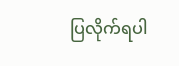ပြလိုက်ရပါ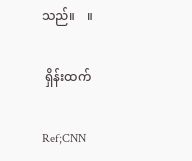သည်။    ။

 ရှိန်းထက်

Ref;CNN